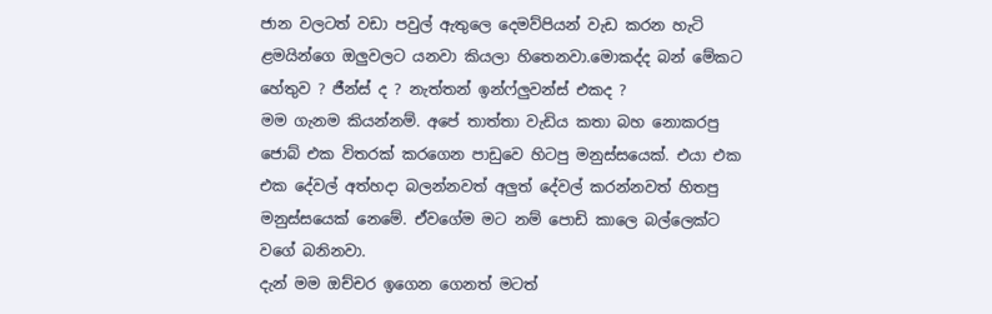ජාන වලටත් වඩා පවුල් ඇතුලෙ දෙමව්පියන් වැඩ කරන හැටි ළමයින්ගෙ ඔලුවලට යනවා කියලා හිතෙනවා.මොකද්ද බන් මේකට හේතුව ? ජීන්ස් ද ? නැත්තන් ඉන්ෆ්ලුවන්ස් එකද ?
මම ගැනම කියන්නම්. අපේ තාත්තා වැඩිය කතා බහ නොකරපු ජොබ් එක විතරක් කරගෙන පාඩුවෙ හිටපු මනුස්සයෙක්. එයා එක එක දේවල් අත්හදා බලන්නවත් අලුත් දේවල් කරන්නවත් හිතපු මනුස්සයෙක් නෙමේ. ඒවගේම මට නම් පොඩි කාලෙ බල්ලෙක්ට වගේ බනිනවා.
දැන් මම ඔච්චර ඉගෙන ගෙනත් මටත්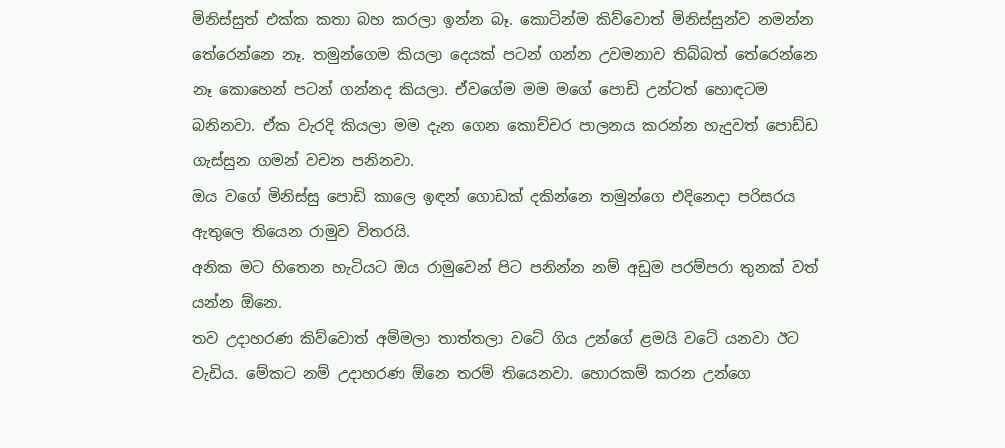මිනිස්සුත් එක්ක කතා බහ කරලා ඉන්න බෑ. කොටින්ම කිව්වොත් මිනිස්සුන්ව නමන්න තේරෙන්නෙ නෑ. තමුන්ගෙම කියලා දෙයක් පටන් ගන්න උවමනාව තිබ්බත් තේරෙන්නෙ නෑ කොහෙන් පටන් ගන්නද කියලා. ඒවගේම මම මගේ පොඩි උන්ටත් හොඳටම බනිනවා. ඒක වැරදි කියලා මම දැන ගෙන කොච්චර පාලනය කරන්න හැදුවත් පොඩ්ඩ ගැස්සුන ගමන් වචන පනිනවා.
ඔය වගේ මිනිස්සු පොඩි කාලෙ ඉඳන් ගොඩක් දකින්නෙ තමුන්ගෙ එදිනෙදා පරිසරය ඇතුලෙ තියෙන රාමුව විතරයි.
අනික මට හිතෙන හැටියට ඔය රාමුවෙන් පිට පනින්න නම් අඩුම පරම්පරා තුනක් වත් යන්න ඕනෙ.
තව උදාහරණ කිව්වොත් අම්මලා තාත්තලා වටේ ගිය උන්ගේ ළමයි වටේ යනවා ඊට වැඩිය. මේකට නම් උදාහරණ ඕනෙ තරම් තියෙනවා. හොරකම් කරන උන්ගෙ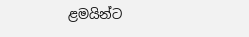ළමයින්ට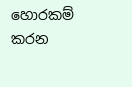හොරකම් කරන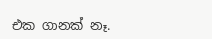එක ගානක් නෑ.